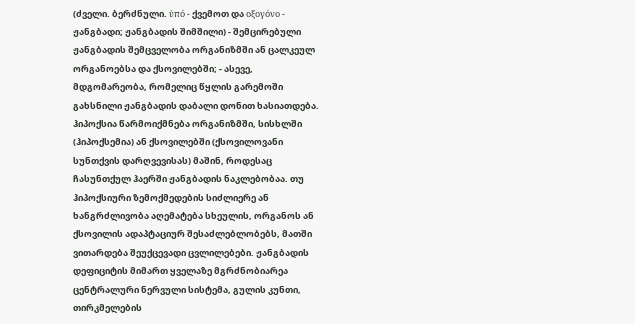(ძველი. ბერძნული. ὑπό - ქვემოთ და οξογόνο - ჟანგბადი; ჟანგბადის შიმშილი) - შემცირებული ჟანგბადის შემცველობა ორგანიზმში ან ცალკეულ ორგანოებსა და ქსოვილებში; - ასევე, მდგომარეობა, რომელიც წყლის გარემოში გახსნილი ჟანგბადის დაბალი დონით ხასიათდება. ჰიპოქსია წარმოიქმნება ორგანიზმში, სისხლში (ჰიპოქსემია) ან ქსოვილებში (ქსოვილოვანი სუნთქვის დარღვევისას) მაშინ, როდესაც ჩასუნთქულ ჰაერში ჟანგბადის ნაკლებობაა. თუ ჰიპოქსიური ზემოქმედების სიძლიერე ან ხანგრძლივობა აღემატება სხეულის, ორგანოს ან ქსოვილის ადაპტაციურ შესაძლებლობებს, მათში ვითარდება შეუქცევადი ცვლილებები. ჟანგბადის დეფიციტის მიმართ ყველაზე მგრძნობიარეა ცენტრალური ნერვული სისტემა, გულის კუნთი, თირკმელების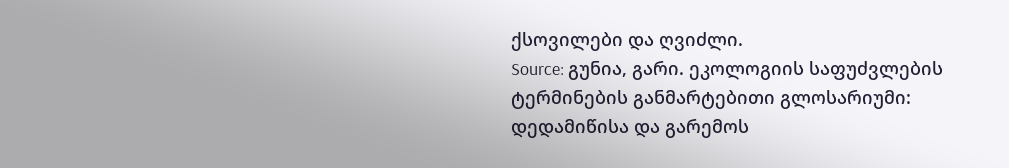ქსოვილები და ღვიძლი.
Source: გუნია, გარი. ეკოლოგიის საფუძვლების ტერმინების განმარტებითი გლოსარიუმი: დედამიწისა და გარემოს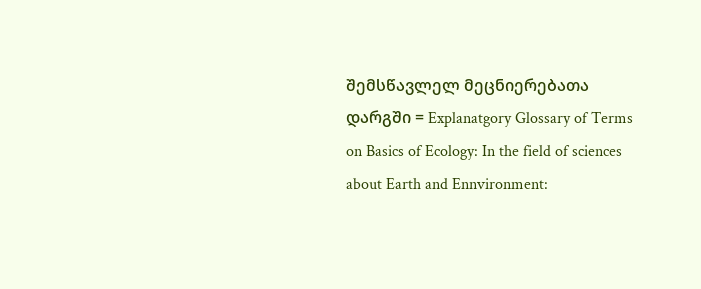შემსწავლელ მეცნიერებათა დარგში = Explanatgory Glossary of Terms on Basics of Ecology: In the field of sciences about Earth and Ennvironment: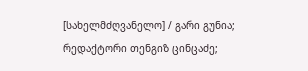[სახელმძღვანელო] / გარი გუნია; რედაქტორი თენგიზ ცინცაძე;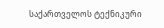საქართველოს ტექნიკური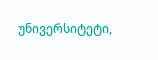უნივერსიტეტი,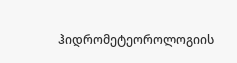ჰიდრომეტეოროლოგიის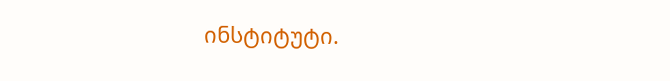ინსტიტუტი.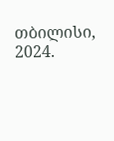თბილისი, 2024.